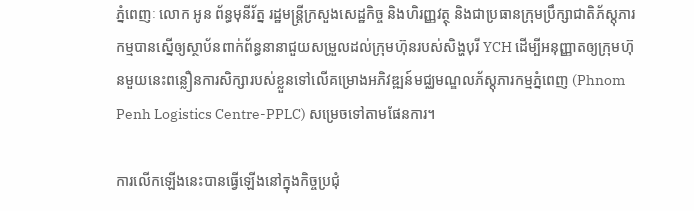ភ្នំពេញៈ លោក អូន ព័ន្ធមុនីរ័ត្ន រដ្ឋមន្ត្រីក្រសួងសេដ្ឋកិច្ច និងហិរញ្ញវត្ថុ និងជាប្រធានក្រុមប្រឹក្សាជាតិភ័ស្តុភារកម្មបានស្នើឲ្យស្ថាប័នពាក់ព័ន្ធនានាជួយសម្រួលដល់ក្រុមហ៊ុនរបស់សិង្ហបុរី YCH ដើម្បីអនុញ្ញាតឲ្យក្រុមហ៊ុនមួយនេះពន្លឿនការសិក្សារបស់ខ្លួនទៅលើគម្រោងអភិវឌ្ឍន៍មជ្ឈមណ្ឌលភ័ស្តុភារកម្មភ្នំពេញ (Phnom Penh Logistics Centre-PPLC) សម្រេចទៅតាមផែនការ។

ការលើកឡើងនេះបានធ្វើឡើងនៅក្នុងកិច្ចប្រជុំ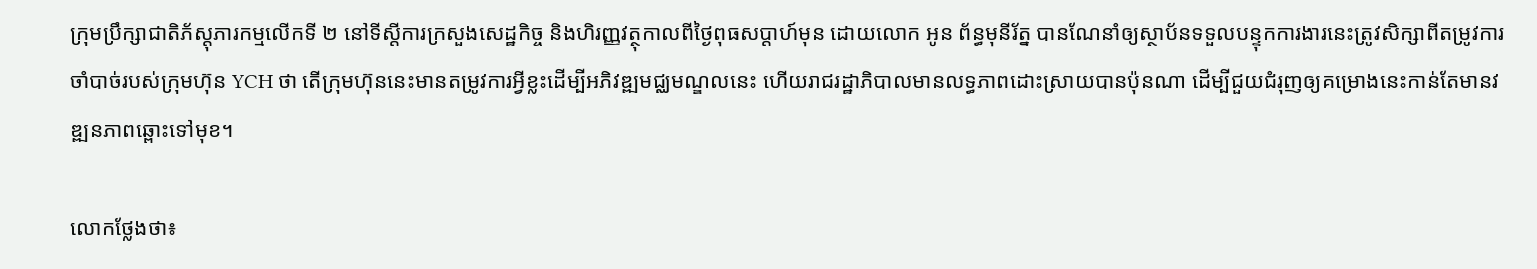ក្រុមប្រឹក្សាជាតិភ័ស្តុភារកម្មលើកទី ២ នៅទីស្តីការក្រសួងសេដ្ឋកិច្ច និងហិរញ្ញវត្ថុកាលពីថ្ងៃពុធសប្តាហ៍មុន ដោយលោក អូន ព័ន្ធមុនីរ័ត្ន បានណែនាំឲ្យស្ថាប័នទទួលបន្ទុកការងារនេះត្រូវសិក្សាពីតម្រូវការចាំបាច់របស់ក្រុមហ៊ុន YCH ថា តើក្រុមហ៊ុននេះមានតម្រូវការអ្វីខ្លះដើម្បីអភិវឌ្ឍមជ្ឈមណ្ឌលនេះ ហើយរាជរដ្ឋាភិបាលមានលទ្ធភាពដោះស្រាយបានប៉ុនណា ដើម្បីជួយជំរុញឲ្យគម្រោងនេះកាន់តែមានវឌ្ឍនភាពឆ្ពោះទៅមុខ។

លោកថ្លែងថា៖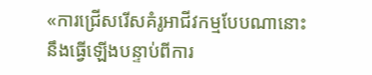«ការជ្រើសរើសគំរូអាជីវកម្មបែបណានោះនឹងធ្វើឡើងបន្ទាប់ពីការ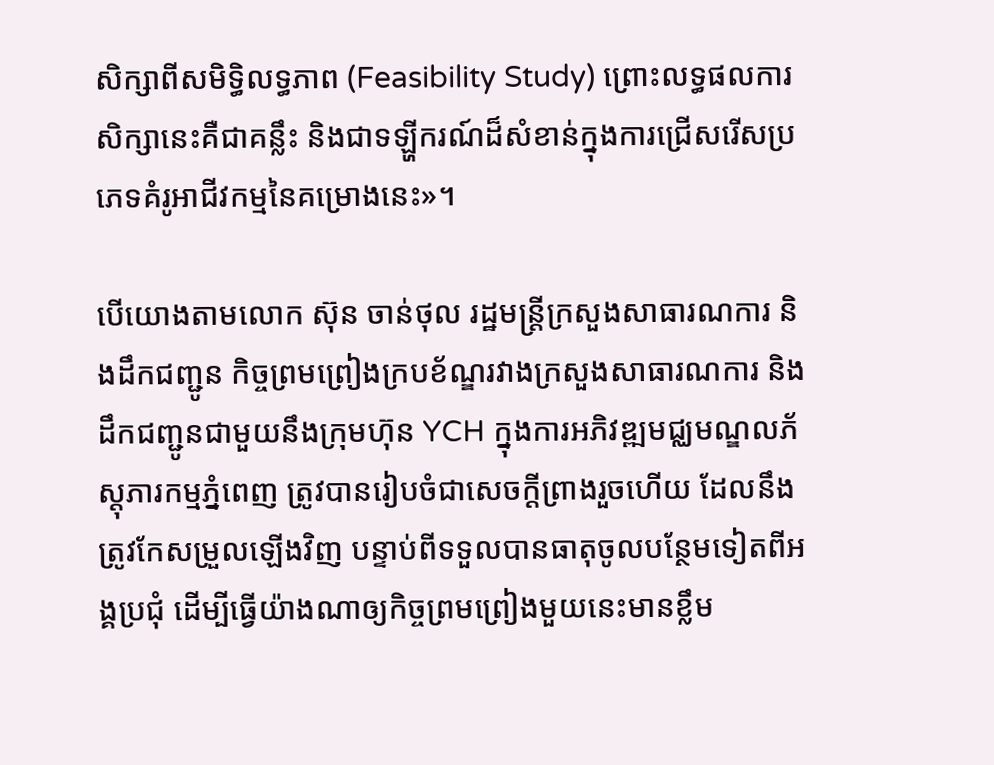សិក្សាពីសមិទ្ធិលទ្ធភាព (Feasibility Study) ព្រោះលទ្ធផលការសិក្សានេះគឺជាគន្លឹះ និងជាទឡ្ហីករណ៍ដ៏សំខាន់ក្នុងការជ្រើសរើសប្រភេទគំរូអាជីវកម្មនៃគម្រោងនេះ»។

បើយោងតាមលោក ស៊ុន ចាន់ថុល រដ្ឋមន្ត្រីក្រសួងសាធារណការ និងដឹកជញ្ជូន កិច្ចព្រមព្រៀងក្របខ័ណ្ឌរវាងក្រសួងសាធារណការ និងដឹកជញ្ជូនជាមួយនឹងក្រុមហ៊ុន YCH ក្នុងការអភិវឌ្ឍមជ្ឈមណ្ឌលភ័ស្តុភារកម្មភ្នំពេញ ត្រូវបានរៀបចំជាសេចក្ដីព្រាងរួចហើយ ដែលនឹងត្រូវកែសម្រួលឡើងវិញ បន្ទាប់ពីទទួលបានធាតុចូលបន្ថែមទៀតពីអង្គប្រជុំ ដើម្បីធ្វើយ៉ាងណាឲ្យកិច្ចព្រមព្រៀងមួយនេះមានខ្លឹម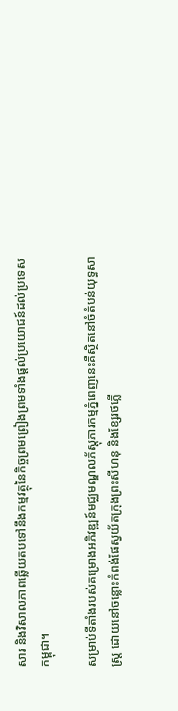សារ និងវិសាលភាពឆ្លើយតបទៅនឹងកម្មវត្ថុនៃកិច្ចព្រមព្រៀងព្រមទាំងផ្ដល់ប្រយោជន៍ដល់ប្រទេសកម្ពុជា។

សម្រាប់ទីតាំងរបស់គម្រោងអភិវឌ្ឍន៍មជ្ឈមណ្ឌលភ័ស្តុភារកម្មភ្នំពេញនេះគឺស្ថិតនៅចំតំបន់យុទ្ធសាស្ដ្រ ដោយនៅចន្លោះកំពង់ផែស្វយ័តក្រុងព្រះសីហនុ និងខ្សែរថភ្លើ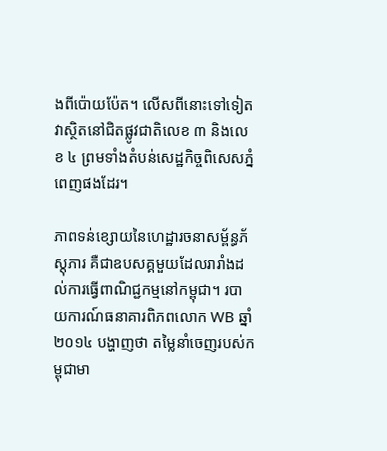ងពីប៉ោយប៉ែត។ លើសពីនោះទៅទៀតវាស្ថិតនៅជិតផ្លូវជាតិលេខ ៣ និងលេខ ៤ ព្រមទាំងតំបន់សេដ្ឋកិច្ចពិសេសភ្នំពេញផងដែរ។

ភាពទន់ខ្សោយនៃហេដ្ឋារចនាសម្ព័ន្ធភ័ស្ដុភារ គឺជាឧបសគ្គមួយដែលរារាំងដល់ការធ្វើពាណិជ្ជកម្មនៅកម្ពុជា។ របាយការណ៍ធនាគារពិភពលោក WB ឆ្នាំ ២០១៤ បង្ហាញថា តម្លៃនាំចេញរបស់កម្ពុជាមា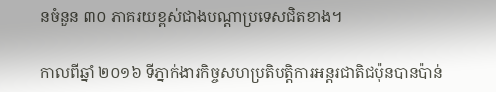នចំនួន ៣០ ភាគរយខ្ពស់ជាងបណ្ដាប្រទេសជិតខាង។

កាលពីឆ្នាំ ២០១៦ ទីភ្នាក់ងារកិច្ចសហប្រតិបត្តិការអន្តរជាតិជប៉ុនបានប៉ាន់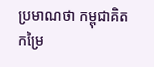ប្រមាណថា កម្ពុជាគិតកម្រៃ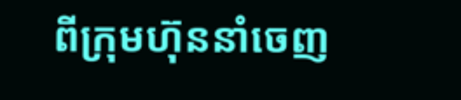ពីក្រុមហ៊ុននាំចេញ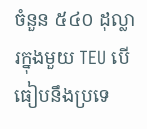ចំនួន ៥៤០ ដុល្លារក្នុងមួយ TEU បើធៀបនឹងប្រទេ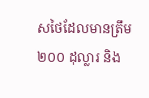សថៃដែលមានត្រឹម ២០០ ដុល្លារ និង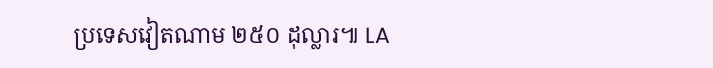ប្រទេសវៀតណាម ២៥០ ដុល្លារ៕ LA